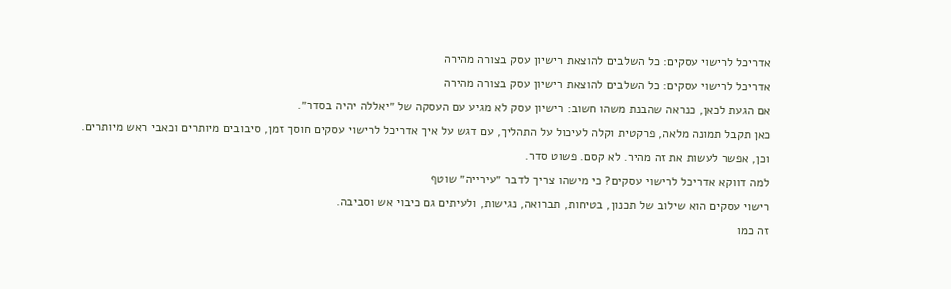אדריכל לרישוי עסקים: כל השלבים להוצאת רישיון עסק בצורה מהירה
אדריכל לרישוי עסקים: כל השלבים להוצאת רישיון עסק בצורה מהירה
אם הגעת לכאן, כנראה שהבנת משהו חשוב: רישיון עסק לא מגיע עם העסקה של ״יאללה יהיה בסדר״.
כאן תקבל תמונה מלאה, פרקטית וקלה לעיכול על התהליך, עם דגש על איך אדריכל לרישוי עסקים חוסך זמן, סיבובים מיותרים וכאבי ראש מיותרים.
וכן, אפשר לעשות את זה מהיר. לא קסם. פשוט סדר.
למה דווקא אדריכל לרישוי עסקים? כי מישהו צריך לדבר ״עירייה״ שוטף
רישוי עסקים הוא שילוב של תכנון, בטיחות, תברואה, נגישות, ולעיתים גם כיבוי אש וסביבה.
זה כמו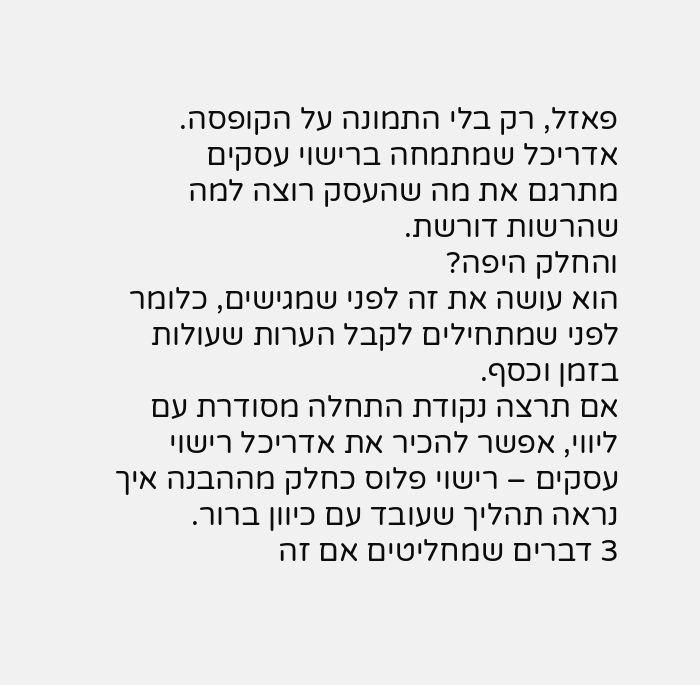פאזל, רק בלי התמונה על הקופסה.
אדריכל שמתמחה ברישוי עסקים מתרגם את מה שהעסק רוצה למה שהרשות דורשת.
והחלק היפה?
הוא עושה את זה לפני שמגישים, כלומר לפני שמתחילים לקבל הערות שעולות בזמן וכסף.
אם תרצה נקודת התחלה מסודרת עם ליווי, אפשר להכיר את אדריכל רישוי עסקים – רישוי פלוס כחלק מההבנה איך נראה תהליך שעובד עם כיוון ברור.
3 דברים שמחליטים אם זה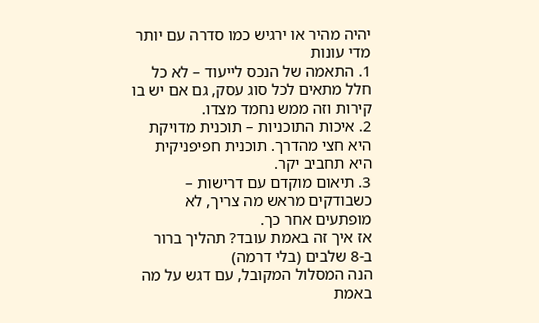יהיה מהיר או ירגיש כמו סדרה עם יותר מדי עונות
1. התאמה של הנכס לייעוד – לא כל חלל מתאים לכל סוג עסק, גם אם יש בו קירות וזה ממש נחמד מצדו.
2. איכות התוכניות – תוכנית מדויקת היא חצי מהדרך. תוכנית חפיפניקית היא תחביב יקר.
3. תיאום מוקדם עם דרישות – כשבודקים מראש מה צריך, לא מופתעים אחר כך.
אז איך זה באמת עובד? תהליך ברור ב-8 שלבים (בלי דרמה)
הנה המסלול המקובל, עם דגש על מה באמת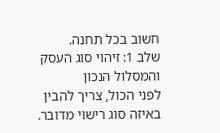חשוב בכל תחנה.
שלב 1: זיהוי סוג העסק והמסלול הנכון
לפני הכול, צריך להבין באיזה סוג רישוי מדובר.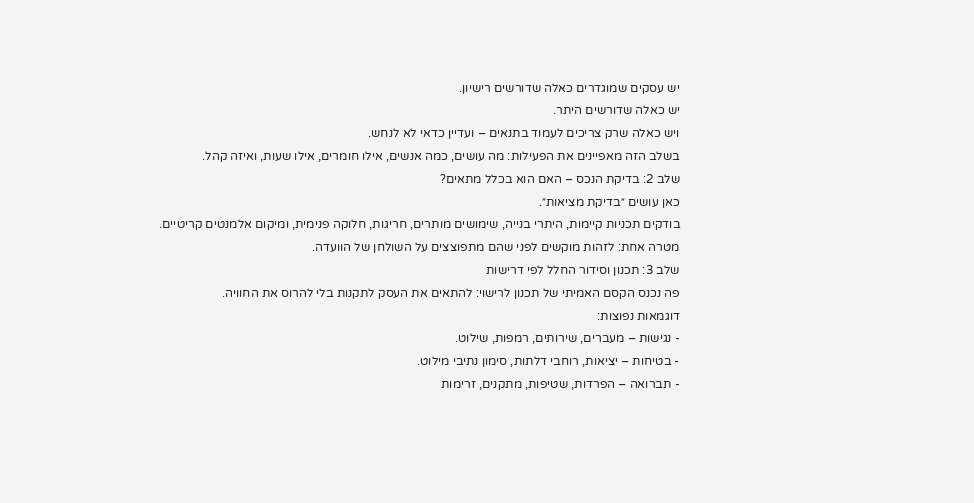יש עסקים שמוגדרים כאלה שדורשים רישיון.
יש כאלה שדורשים היתר.
ויש כאלה שרק צריכים לעמוד בתנאים – ועדיין כדאי לא לנחש.
בשלב הזה מאפיינים את הפעילות: מה עושים, כמה אנשים, אילו חומרים, אילו שעות, ואיזה קהל.
שלב 2: בדיקת הנכס – האם הוא בכלל מתאים?
כאן עושים ״בדיקת מציאות״.
בודקים תכניות קיימות, היתרי בנייה, שימושים מותרים, חריגות, חלוקה פנימית, ומיקום אלמנטים קריטיים.
מטרה אחת: לזהות מוקשים לפני שהם מתפוצצים על השולחן של הוועדה.
שלב 3: תכנון וסידור החלל לפי דרישות
פה נכנס הקסם האמיתי של תכנון לרישוי: להתאים את העסק לתקנות בלי להרוס את החוויה.
דוגמאות נפוצות:
- נגישות – מעברים, שירותים, רמפות, שילוט.
- בטיחות – יציאות, רוחבי דלתות, סימון נתיבי מילוט.
- תברואה – הפרדות, שטיפות, מתקנים, זרימות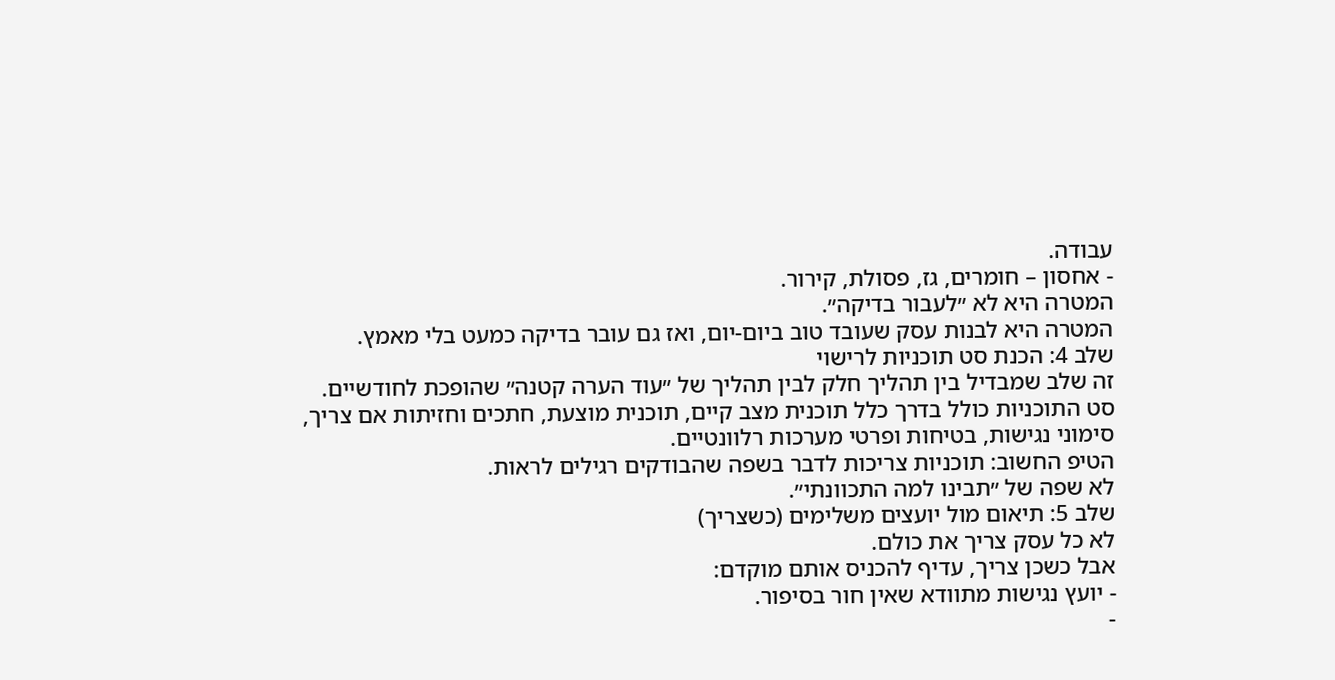עבודה.
- אחסון – חומרים, גז, פסולת, קירור.
המטרה היא לא ״לעבור בדיקה״.
המטרה היא לבנות עסק שעובד טוב ביום-יום, ואז גם עובר בדיקה כמעט בלי מאמץ.
שלב 4: הכנת סט תוכניות לרישוי
זה שלב שמבדיל בין תהליך חלק לבין תהליך של ״עוד הערה קטנה״ שהופכת לחודשיים.
סט התוכניות כולל בדרך כלל תוכנית מצב קיים, תוכנית מוצעת, חתכים וחזיתות אם צריך, סימוני נגישות, בטיחות ופרטי מערכות רלוונטיים.
הטיפ החשוב: תוכניות צריכות לדבר בשפה שהבודקים רגילים לראות.
לא שפה של ״תבינו למה התכוונתי״.
שלב 5: תיאום מול יועצים משלימים (כשצריך)
לא כל עסק צריך את כולם.
אבל כשכן צריך, עדיף להכניס אותם מוקדם:
- יועץ נגישות מתוודא שאין חור בסיפור.
-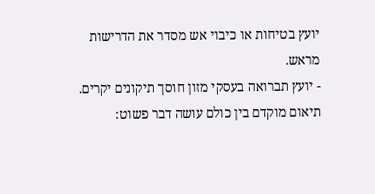יועץ בטיחות או כיבוי אש מסדר את הדרישות מראש.
- יועץ תברואה בעסקי מזון חוסך תיקונים יקרים.
תיאום מוקדם בין כולם עושה דבר פשוט: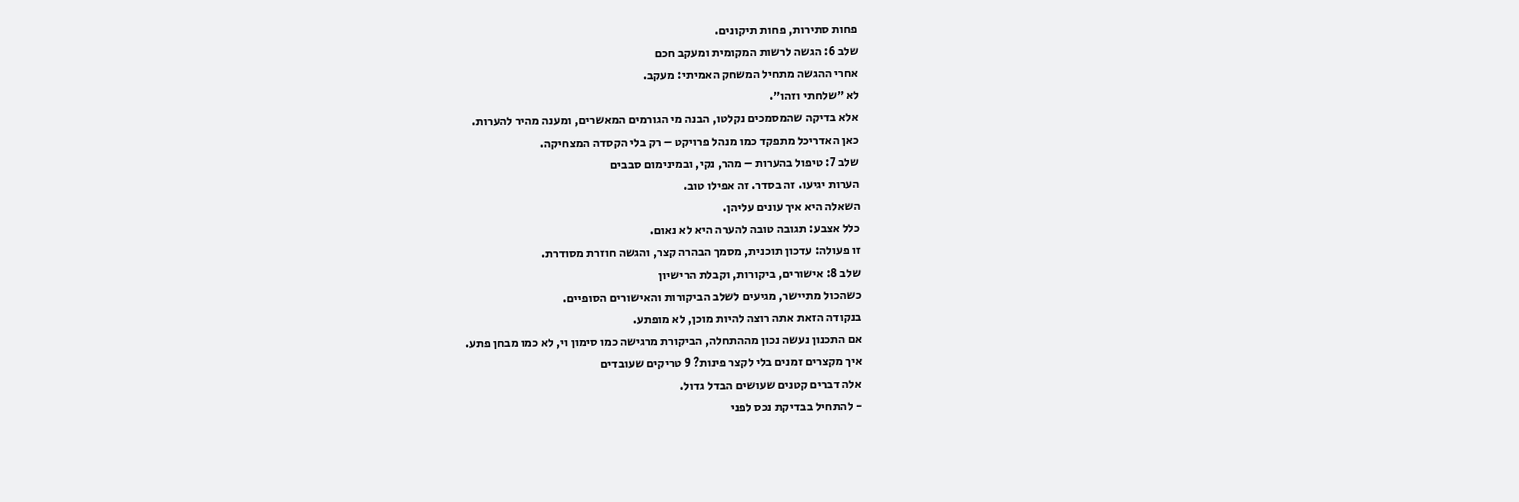פחות סתירות, פחות תיקונים.
שלב 6: הגשה לרשות המקומית ומעקב חכם
אחרי ההגשה מתחיל המשחק האמיתי: מעקב.
לא ״שלחתי וזהו״.
אלא בדיקה שהמסמכים נקלטו, הבנה מי הגורמים המאשרים, ומענה מהיר להערות.
כאן האדריכל מתפקד כמו מנהל פרויקט – רק בלי הקסדה המצחיקה.
שלב 7: טיפול בהערות – מהר, נקי, ובמינימום סבבים
הערות יגיעו. זה בסדר. זה אפילו טוב.
השאלה היא איך עונים עליהן.
כלל אצבע: תגובה טובה להערה היא לא נאום.
זו פעולה: עדכון תוכנית, מסמך הבהרה קצר, והגשה חוזרת מסודרת.
שלב 8: אישורים, ביקורות, וקבלת הרישיון
כשהכול מתיישר, מגיעים לשלב הביקורות והאישורים הסופיים.
בנקודה הזאת אתה רוצה להיות מוכן, לא מופתע.
אם התכנון נעשה נכון מההתחלה, הביקורת מרגישה כמו סימון וי, לא כמו מבחן פתע.
איך מקצרים זמנים בלי לקצר פינות? 9 טריקים שעובדים
אלה דברים קטנים שעושים הבדל גדול.
- להתחיל בבדיקת נכס לפני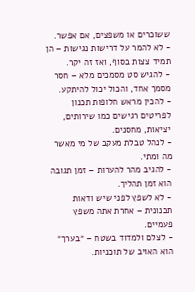ששוכרים או משפצים, אם אפשר.
- לא להמר על דרישות נגישות – הן תמיד צצות בסוף, ואז זה יקר.
- להגיש סט מסמכים מלא – חסר מסמך אחד, והכול יכול להיתקע.
- להכין מראש חלופות תכנון לפריטים רגישים כמו שירותים, יציאות, מחסנים.
- לנהל טבלת מעקב של מי מאשר מה ומתי.
- להגיב מהר להערות – זמן תגובה הוא זמן תהליך.
- לא לשפץ לפני שיש ודאות תכנונית – אחרת אתה משפץ פעמיים.
- לצלם ולמדוד בשטח – ״בערך״ הוא האויב של תוכניות.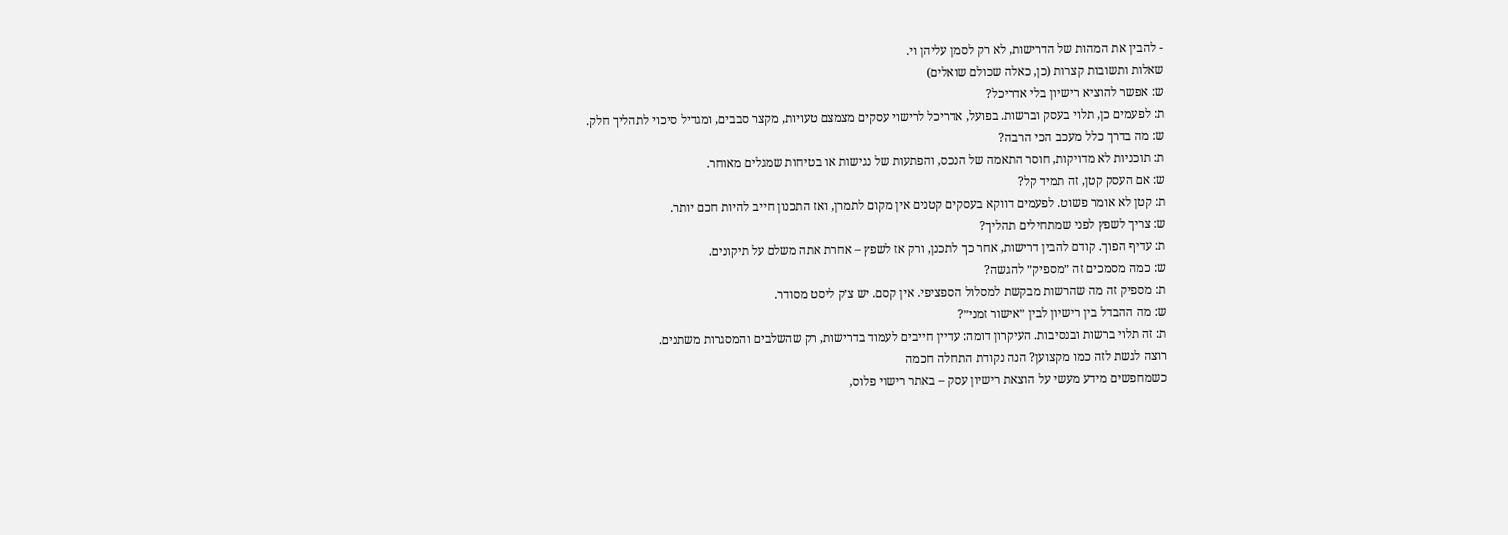- להבין את המהות של הדרישות, לא רק לסמן עליהן וי.
שאלות ותשובות קצרות (כן, כאלה שכולם שואלים)
ש: אפשר להוציא רישיון בלי אדריכל?
ת: לפעמים כן, תלוי בעסק וברשות. בפועל, אדריכל לרישוי עסקים מצמצם טעויות, מקצר סבבים, ומגדיל סיכוי לתהליך חלק.
ש: מה בדרך כלל מעכב הכי הרבה?
ת: תוכניות לא מדויקות, חוסר התאמה של הנכס, והפתעות של נגישות או בטיחות שמגלים מאוחר.
ש: אם העסק קטן, זה תמיד קל?
ת: קטן לא אומר פשוט. לפעמים דווקא בעסקים קטנים אין מקום לתמרן, ואז התכנון חייב להיות חכם יותר.
ש: צריך לשפץ לפני שמתחילים תהליך?
ת: עדיף הפוך. קודם להבין דרישות, אחר כך לתכנן, ורק אז לשפץ – אחרת אתה משלם על תיקונים.
ש: כמה מסמכים זה ״מספיק״ להגשה?
ת: מספיק זה מה שהרשות מבקשת למסלול הספציפי. אין קסם. יש צ׳ק ליסט מסודר.
ש: מה ההבדל בין רישיון לבין ״אישור זמני״?
ת: זה תלוי ברשות ובנסיבות. העיקרון דומה: עדיין חייבים לעמוד בדרישות, רק שהשלבים והמסגרות משתנים.
רוצה לגשת לזה כמו מקצוען? הנה נקודת התחלה חכמה
כשמחפשים מידע מעשי על הוצאת רישיון עסק – באתר רישוי פלוס,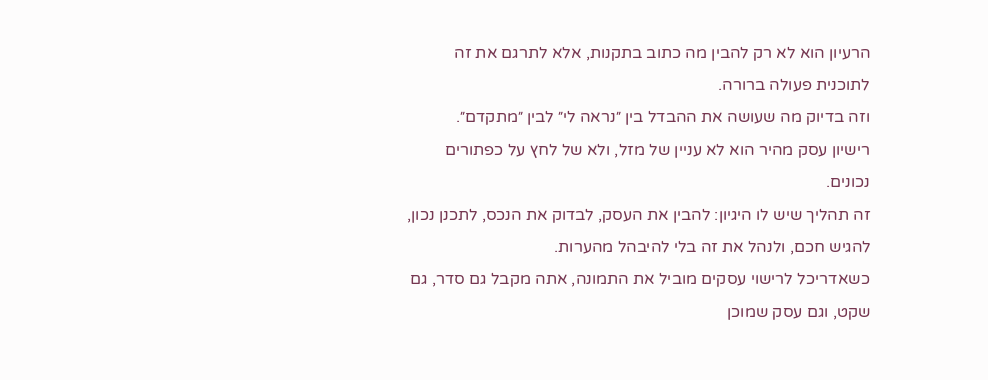הרעיון הוא לא רק להבין מה כתוב בתקנות, אלא לתרגם את זה לתוכנית פעולה ברורה.
וזה בדיוק מה שעושה את ההבדל בין ״נראה לי״ לבין ״מתקדם״.
רישיון עסק מהיר הוא לא עניין של מזל, ולא של לחץ על כפתורים נכונים.
זה תהליך שיש לו היגיון: להבין את העסק, לבדוק את הנכס, לתכנן נכון, להגיש חכם, ולנהל את זה בלי להיבהל מהערות.
כשאדריכל לרישוי עסקים מוביל את התמונה, אתה מקבל גם סדר, גם שקט, וגם עסק שמוכן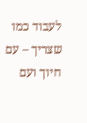לעבוד כמו שצריך – עם חיוך ועם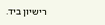רישיון ביד.